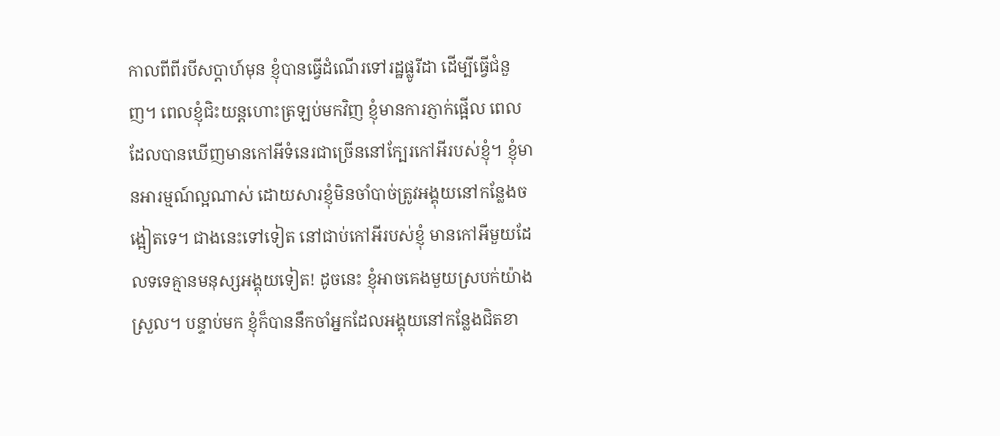កាលពីពីរបីសប្តាហ៍មុន ខ្ញុំបានធ្វើដំណើរទៅរដ្ឋផ្លូរីដា ដើម្បីធ្វើជំនួញ។ ពេលខ្ញុំជិះយន្តហោះត្រឡប់មកវិញ ខ្ញុំមានការភ្ញាក់ផ្អើល ពេលដែលបានឃើញមានកៅអីទំនេរជាច្រើននៅក្បែរកៅអីរបស់ខ្ញុំ។ ខ្ញុំមានអារម្មណ៍ល្អណាស់ ដោយសារខ្ញុំមិនចាំបាច់ត្រូវអង្គុយនៅកន្លែងចង្អៀតទេ។ ជាងនេះទៅទៀត នៅជាប់កៅអីរបស់ខ្ញុំ មានកៅអីមួយដែលទទេគ្មានមនុស្សអង្គុយទៀត! ដូចនេះ ខ្ញុំអាចគេងមួយស្របក់យ៉ាងស្រួល។ បន្ទាប់មក ខ្ញុំក៏បាននឹកចាំអ្នកដែលអង្គុយនៅកន្លែងជិតខា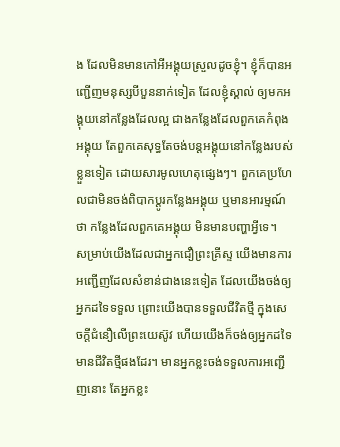ង ដែលមិនមានកៅអីអង្គុយស្រួលដូចខ្ញុំ។ ខ្ញុំក៏បានអញ្ជើញមនុស្សបីបួននាក់ទៀត ដែលខ្ញុំស្គាល់ ឲ្យមកអង្គុយនៅកន្លែងដែលល្អ ជាងកន្លែងដែលពួកគេកំពុងអង្គុយ តែពួកគេសុទ្ធតែចង់បន្តអង្គុយនៅកន្លែងរបស់ខ្លួនទៀត ដោយសារមូលហេតុផ្សេងៗ។ ពួកគេប្រហែលជាមិនចង់ពិបាកប្តូរកន្លែងអង្គុយ ឬមានអារម្មណ៍ថា កន្លែងដែលពួកគេអង្គុយ មិនមានបញ្ហាអ្វីទេ។
សម្រាប់យើងដែលជាអ្នកជឿព្រះគ្រីស្ទ យើងមានការអញ្ជើញដែលសំខាន់ជាងនេះទៀត ដែលយើងចង់ឲ្យអ្នកដទៃទទួល ព្រោះយើងបានទទួលជីវិតថ្មី ក្នុងសេចក្តីជំនឿលើព្រះយេស៊ូវ ហើយយើងក៏ចង់ឲ្យអ្នកដទៃមានជីវិតថ្មីផងដែរ។ មានអ្នកខ្លះចង់ទទួលការអញ្ជើញនោះ តែអ្នកខ្លះ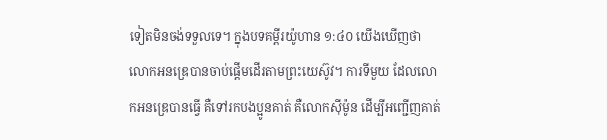ទៀតមិនចង់ទទួលទេ។ ក្នុងបទគម្ពីរយ៉ូហាន ១:៤០ យើងឃើញថា លោកអនឌ្រេបានចាប់ផ្តើមដើរតាមព្រះយេស៊ូវ។ ការទីមួយ ដែលលោកអនឌ្រេបានធើ្វ គឺទៅរកបងប្អូនគាត់ គឺលោកស៊ីម៉ូន ដើម្បីអញ្ជើញគាត់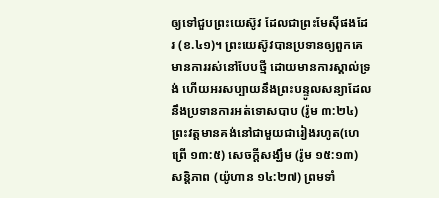ឲ្យទៅជួបព្រះយេស៊ូវ ដែលជាព្រះមែស៊ីផងដែរ (ខ.៤១)។ ព្រះយេស៊ូវបានប្រទានឲ្យពួកគេ មានការរស់នៅបែបថ្មី ដោយមានការស្គាល់ទ្រង់ ហើយអរសប្បាយនឹងព្រះបន្ទូលសន្យាដែលនឹងប្រទានការអត់ទោសបាប (រ៉ូម ៣:២៤) ព្រះវត្តមានគង់នៅជាមួយជារៀងរហូត(ហេព្រើ ១៣:៥) សេចក្តីសង្ឃឹម (រ៉ូម ១៥:១៣) សន្តិភាព (យ៉ូហាន ១៤:២៧) ព្រមទាំ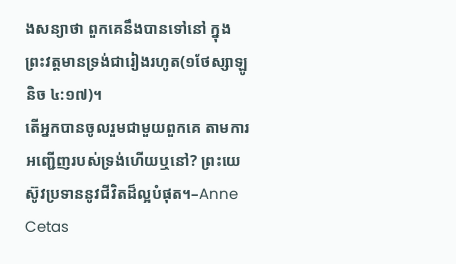ងសន្យាថា ពួកគេនឹងបានទៅនៅ ក្នុងព្រះវត្តមានទ្រង់ជារៀងរហូត(១ថែស្សាឡូនិច ៤:១៧)។
តើអ្នកបានចូលរួមជាមួយពួកគេ តាមការអញ្ជើញរបស់ទ្រង់ហើយឬនៅ? ព្រះយេស៊ូវប្រទាននូវជីវិតដ៏ល្អបំផុត។–Anne Cetas